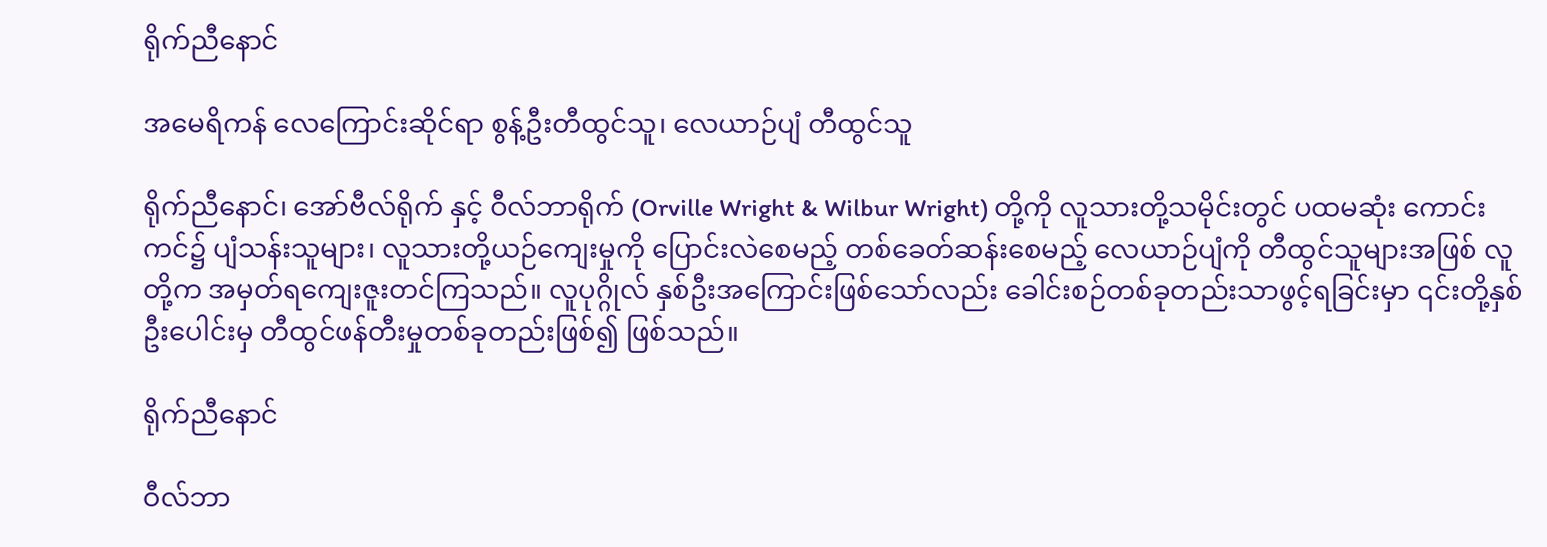ရိုက်ညီနောင်

အမေရိကန် လေကြောင်းဆိုင်ရာ စွန့်ဦးတီထွင်သူ၊ လေယာဉ်ပျံ တီထွင်သူ

ရိုက်ညီနောင်၊ အော်ဗီလ်ရိုက် နှင့် ဝီလ်ဘာရိုက် (Orville Wright & Wilbur Wright) တို့ကို လူသားတို့သမိုင်းတွင် ပထမဆုံး ကောင်းကင်၌ ပျံသန်းသူများ၊ လူသားတို့ယဉ်ကျေးမှုကို ပြောင်းလဲစေမည့် တစ်ခေတ်ဆန်းစေမည့် လေယာဉ်ပျံကို တီထွင်သူများအဖြစ် လူတို့က အမှတ်ရကျေးဇူးတင်ကြသည်။ လူပုဂ္ဂိုလ် နှစ်ဦးအကြောင်းဖြစ်သော်လည်း ခေါင်းစဉ်တစ်ခုတည်းသာဖွင့်ရခြင်းမှာ ၎င်းတို့နှစ်ဦးပေါင်းမှ တီထွင်ဖန်တီးမှုတစ်ခုတည်းဖြစ်၍ ဖြစ်သည်။

ရိုက်ညီနောင်

ဝီလ်ဘာ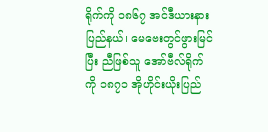ရိုက်ကို ၁၈၆၇ အင်ဒီယားနားပြည်နယ်၊ မေဗေးတွင်ဖွားမြင်ပြီး ညီဖြစ်သူ အော်ဗီလ်ရိုက်ကို ၁၈၇၁ အိုဟိုင်းယိုးပြည်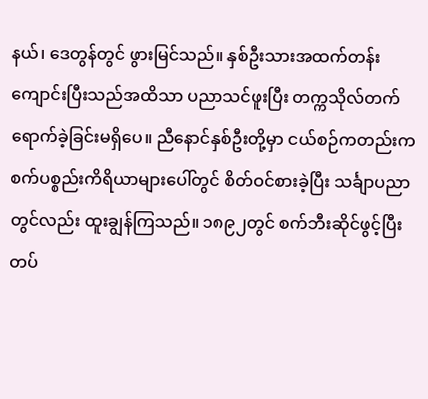နယ်၊ ဒေတွန်တွင် ဖွားမြင်သည်။ နှစ်ဦးသားအထက်တန်းကျောင်းပြီးသည်အထိသာ ပညာသင်ဖူးပြီး တက္ကသိုလ်တက်ရောက်ခဲ့ခြင်းမရှိပေ။ ညီနောင်နှစ်ဦးတို့မှာ ငယ်စဉ်ကတည်းက စက်ပစ္စည်းကိရိယာများပေါ်တွင် စိတ်ဝင်စားခဲ့ပြီး သင်္ချာပညာတွင်လည်း ထူးချွန်ကြသည်။ ၁၈၉၂တွင် စက်ဘီးဆိုင်ဖွင့်ပြီး တပ်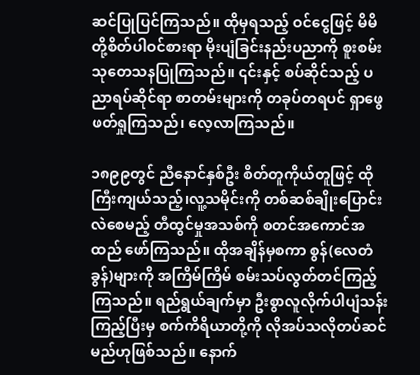ဆင်ပြုပြင်ကြသည်။ ထိုမှရသည့် ဝင်ငွေဖြင့် မိမိတို့စိတ်ပါဝင်စားရာ မိုးပျံခြင်းနည်းပညာကို စူးစမ်းသုတေသနပြုကြသည်။ ၎င်းနှင့် စပ်ဆိုင်သည့် ပညာရပ်ဆိုင်ရာ စာတမ်းများကို တခုပ်တရပင် ရှာဖွေဖတ်ရှုကြသည်၊ လေ့လာကြသည်။

၁၈၉၉တွင် ညီနောင်နှစ်ဦး စိတ်တူကိုယ်တူဖြင့် ထိုကြီးကျယ်သည့်၊လူ့သမိုင်းကို တစ်ဆစ်ချိုးပြောင်းလဲစေမည့် တီထွင်မှုအသစ်ကို စတင်အကောင်အထည် ဖော်ကြသည်။ ထိုအချိန်မှစကာ စွန်(လေတံခွန်)များကို အကြိမ်ကြိမ် စမ်းသပ်လွတ်တင်ကြည့်ကြသည်။ ရည်ရွယ်ချက်မှာ ဦးစွာလူလိုက်ပါပျံသန်းကြည့်ပြီးမှ စက်ကိရိယာတို့ကို လိုအပ်သလိုတပ်ဆင်မည်ဟုဖြစ်သည်။ နောက်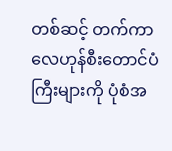တစ်ဆင့် တက်ကာလေဟုန်စီးတောင်ပံကြီးများကို ပုံစံအ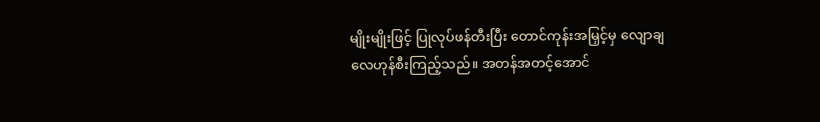မျိုးမျိုးဖြင့် ပြုလုပ်ဖန်တီးပြီး တောင်ကုန်းအမြှင့်မှ လျောချလေဟုန်စီးကြည့်သည်။ အတန်အတင့်အောင်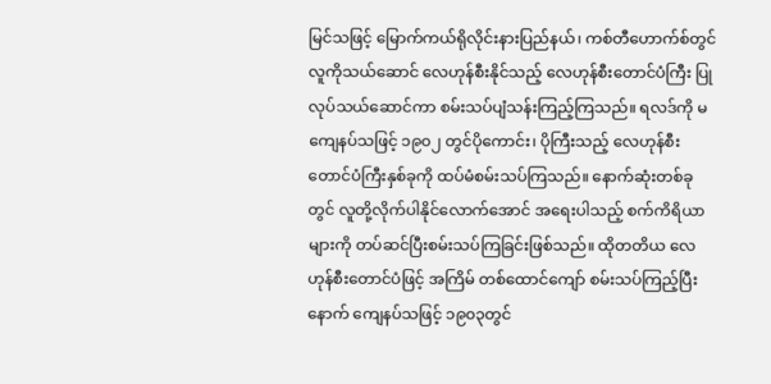မြင်သဖြင့် မြောက်ကယ်ရိုလိုင်းနားပြည်နယ်၊ ကစ်တီဟောက်စ်တွင် လူကိုသယ်ဆောင် လေဟုန်စီးနိုင်သည့် လေဟုန်စီးတောင်ပံကြီး ပြုလုပ်သယ်ဆောင်ကာ စမ်းသပ်ပျံသန်းကြည့်ကြသည်။ ရလဒ်ကို မကျေနပ်သဖြင့် ၁၉၀၂ တွင်ပိုကောင်း၊ ပိုကြီးသည့် လေဟုန်စီးတောင်ပံကြီးနှစ်ခုကို ထပ်မံစမ်းသပ်ကြသည်။ နောက်ဆုံးတစ်ခုတွင် လူတို့လိုက်ပါနိုင်လောက်အောင် အရေးပါသည့် စက်ကိရိယာများကို တပ်ဆင်ပြီးစမ်းသပ်ကြခြင်းဖြစ်သည်။ ထိုတတိယ လေဟုန်စီးတောင်ပံဖြင့် အကြိမ် တစ်ထောင်ကျော် စမ်းသပ်ကြည့်ပြီးနောက် ကျေနပ်သဖြင့် ၁၉၀၃တွင်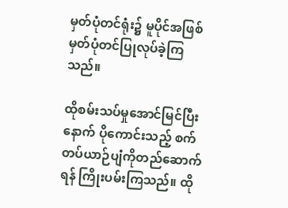မှတ်ပုံတင်ရုံး၌ မူပိုင်အဖြစ်မှတ်ပုံတင်ပြုလုပ်ခဲ့ကြသည်။

ထိုစမ်းသပ်မှုအောင်မြင်ပြီးနောက် ပိုကောင်းသည့် စက်တပ်ယာဉ်ပျံကိုတည်ဆောက်ရန် ကြိုးပမ်းကြသည်။ ထို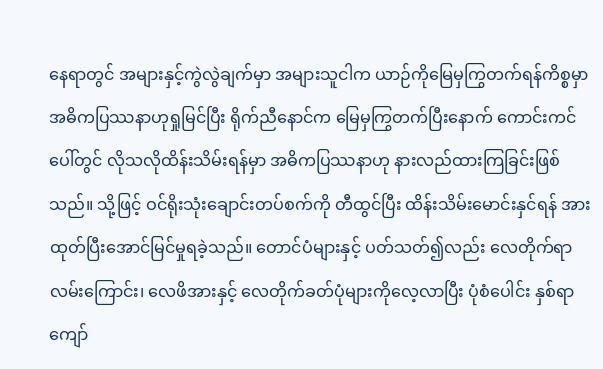နေရာတွင် အများနှင့်ကွဲလွဲချက်မှာ အများသူငါက ယာဉ်ကိုမြေမှကြွတက်ရန်ကိစ္စမှာ အဓိကပြဿနာဟုရှုမြင်ပြီး ရိုက်ညီနောင်က မြေမှကြွတက်ပြီးနောက် ကောင်းကင်ပေါ်တွင် လိုသလိုထိန်းသိမ်းရန်မှာ အဓိကပြဿနာဟု နားလည်ထားကြခြင်းဖြစ်သည်။ သို့ဖြင့် ဝင်ရိုးသုံးချောင်းတပ်စက်ကို တီထွင်ပြီး ထိန်းသိမ်းမောင်းနှင်ရန် အားထုတ်ပြီးအောင်မြင်မှုရခဲ့သည်။ တောင်ပံများနှင့် ပတ်သတ်၍လည်း လေတိုက်ရာလမ်းကြောင်း၊ လေဖိအားနှင့် လေတိုက်ခတ်ပုံများကိုလေ့လာပြီး ပုံစံပေါင်း နှစ်ရာကျော်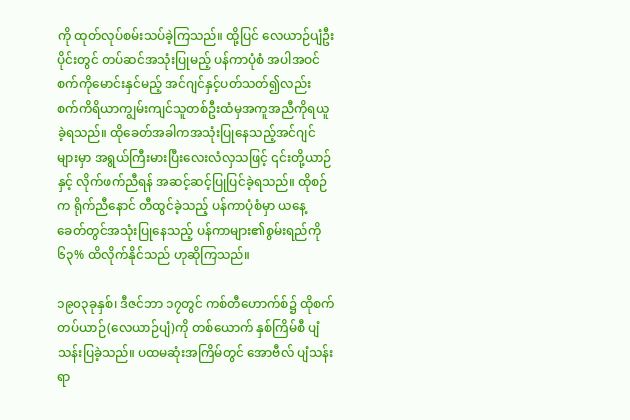ကို ထုတ်လုပ်စမ်းသပ်ခဲ့ကြသည်။ ထို့ပြင် လေယာဉ်ပျံဦးပိုင်းတွင် တပ်ဆင်အသုံးပြုမည့် ပန်ကာပုံစံ အပါအဝင် စက်ကိုမောင်းနှင်မည့် အင်ဂျင်နှင့်ပတ်သတ်၍လည်း စက်ကိရိယာကျွမ်းကျင်သူတစ်ဦးထံမှအကူအညီကိုရယူခဲ့ရသည်။ ထိုခေတ်အခါကအသုံးပြုနေသည့်အင်ဂျင်များမှာ အရွယ်ကြီးမားပြီးလေးလံလှသဖြင့် ၎င်းတို့ယာဉ်နှင့် လိုက်ဖက်ညီရန် အဆင့်ဆင့်ပြုပြင်ခဲ့ရသည်။ ထိုစဉ်က ရိုက်ညီနောင် တီထွင်ခဲ့သည့် ပန်ကာပုံစံမှာ ယနေ့ခေတ်တွင်အသုံးပြုနေသည့် ပန်ကာများ၏စွမ်းရည်ကို ၆၃% ထိလိုက်နိုင်သည် ဟုဆိုကြသည်။

၁၉၀၃ခုနှစ်၊ ဒီဇင်ဘာ ၁၇တွင် ကစ်တီဟောက်စ်၌ ထိုစက်တပ်ယာဉ်(လေယာဉ်ပျံ)ကို တစ်ယောက် နှစ်ကြိမ်စီ ပျံသန်းပြခဲ့သည်။ ပထမဆုံးအကြိမ်တွင် အောဗီလ် ပျံသန်းရာ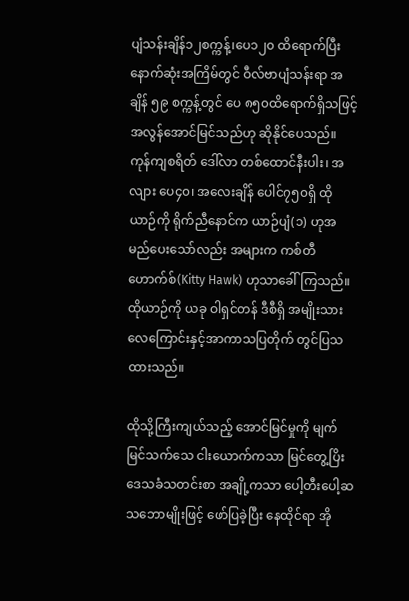ပျံသန်းချိန်၁၂စက္ကန့်၊ပေ၁၂၀ ထိရောက်ပြီး နောက်ဆုံးအကြိမ်တွင် ဝီလ်ဗာပျံသန်းရာ အချိန် ၅၉ စက္ကန့်တွင် ပေ ၈၅၀ထိရောက်ရှိသဖြင့် အလွန်အောင်မြင်သည်ဟု ဆိုနိုင်ပေသည်။ ကုန်ကျစရိတ် ဒေါ်လာ တစ်ထောင်နီးပါး၊ အလျား ပေ၄၀၊ အလေးချိန် ပေါင်၇၅၀ရှိ ထိုယာဉ်ကို ရိုက်ညီနောင်က ယာဉ်ပျံ(၁) ဟုအမည်ပေးသော်လည်း အများက ကစ်တီဟောက်စ်(Kitty Hawk) ဟုသာခေါ်ကြသည်။ ထိုယာဉ်ကို ယခု ဝါရှင်တန် ဒီစီရှိ အမျိုးသားလေကြောင်းနှင့်အာကာသပြတိုက် တွင်ပြသထားသည်။

ထိုသို့ကြီးကျယ်သည့် အောင်မြင်မှုကို မျက်မြင်သက်သေ ငါးယောက်ကသာ မြင်တွေ့ပြိး ဒေသခံသတင်းစာ အချို့ကသာ ပေါ့တီးပေါ့ဆ သဘောမျိုးဖြင့် ဖော်ပြခဲ့ပြီး နေထိုင်ရာ အို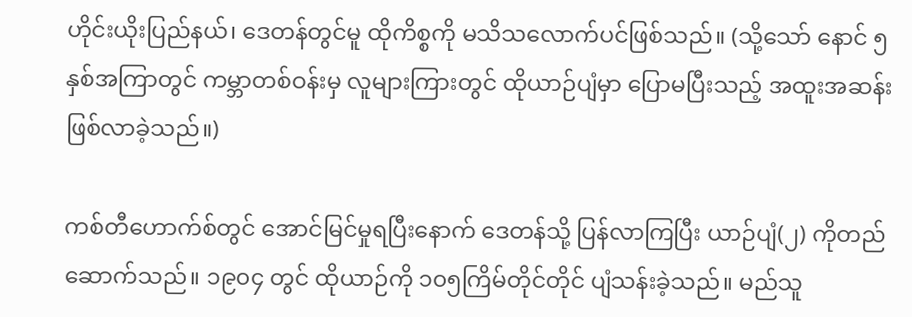ဟိုင်းယိုးပြည်နယ်၊ ဒေတန်တွင်မူ ထိုကိစ္စကို မသိသလောက်ပင်ဖြစ်သည်။ (သို့သော် နောင် ၅နှစ်အကြာတွင် ကမ္ဘာတစ်ဝန်းမှ လူများကြားတွင် ထိုယာဉ်ပျံမှာ ပြောမပြီးသည့် အထူးအဆန်းဖြစ်လာခဲ့သည်။)

ကစ်တီဟောက်စ်တွင် အောင်မြင်မှုရပြီးနောက် ဒေတန်သို့ ပြန်လာကြပြီး ယာဉ်ပျံ(၂) ကိုတည်ဆောက်သည်။ ၁၉၀၄ တွင် ထိုယာဉ်ကို ၁၀၅ကြိမ်တိုင်တိုင် ပျံသန်းခဲ့သည်။ မည်သူ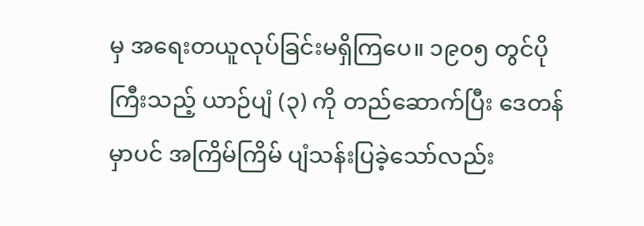မှ အရေးတယူလုပ်ခြင်းမရှိကြပေ။ ၁၉၀၅ တွင်ပိုကြီးသည့် ယာဉ်ပျံ (၃) ကို တည်ဆောက်ပြီး ဒေတန်မှာပင် အကြိမ်ကြိမ် ပျံသန်းပြခဲ့သော်လည်း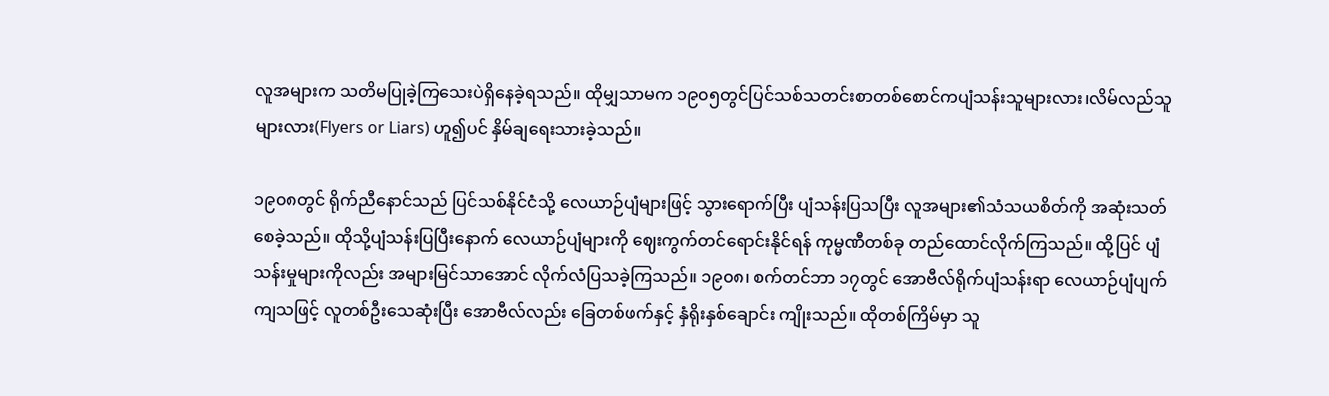လူအများက သတိမပြုခဲ့ကြသေးပဲရှိနေခဲ့ရသည်။ ထိုမျှသာမက ၁၉၀၅တွင်ပြင်သစ်သတင်းစာတစ်စောင်ကပျံသန်းသူများလား၊လိမ်လည်သူများလား(Flyers or Liars) ဟူ၍ပင် နှိမ်ချရေးသားခဲ့သည်။

၁၉၀၈တွင် ရိုက်ညီနောင်သည် ပြင်သစ်နိုင်ငံသို့ လေယာဉ်ပျံများဖြင့် သွားရောက်ပြီး ပျံသန်းပြသပြီး လူအများ၏သံသယစိတ်ကို အဆုံးသတ်စေခဲ့သည်။ ထိုသို့ပျံသန်းပြပြီးနောက် လေယာဉ်ပျံများကို ဈေးကွက်တင်ရောင်းနိုင်ရန် ကုမ္မဏီတစ်ခု တည်ထောင်လိုက်ကြသည်။ ထို့ပြင် ပျံသန်းမှုများကိုလည်း အများမြင်သာအောင် လိုက်လံပြသခဲ့ကြသည်။ ၁၉၀၈၊ စက်တင်ဘာ ၁၇တွင် အောဗီလ်ရိုက်ပျံသန်းရာ လေယာဉ်ပျံပျက်ကျသဖြင့် လူတစ်ဦးသေဆုံးပြီး အောဗီလ်လည်း ခြေတစ်ဖက်နှင့် နှံရိုးနှစ်ချောင်း ကျိုးသည်။ ထိုတစ်ကြိမ်မှာ သူ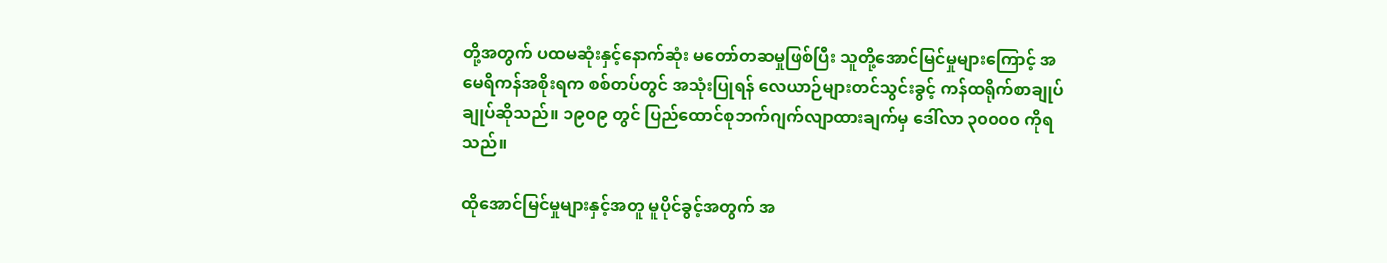တို့အတွက် ပထမဆုံးနှင့်နောက်ဆုံး မတော်တဆမှုဖြစ်ပြီး သူတို့အောင်မြင်မှုများကြောင့် အမေရိကန်အစိုးရက စစ်တပ်တွင် အသုံးပြုရန် လေယာဉ်များတင်သွင်းခွင့် ကန်ထရိုက်စာချုပ်ချုပ်ဆိုသည်။ ၁၉၀၉ တွင် ပြည်ထောင်စုဘက်ဂျက်လျာထားချက်မှ ဒေါ်လာ ၃၀၀၀၀ ကိုရသည်။

ထိုအောင်မြင်မှုများနှင့်အတူ မူပိုင်ခွင့်အတွက် အ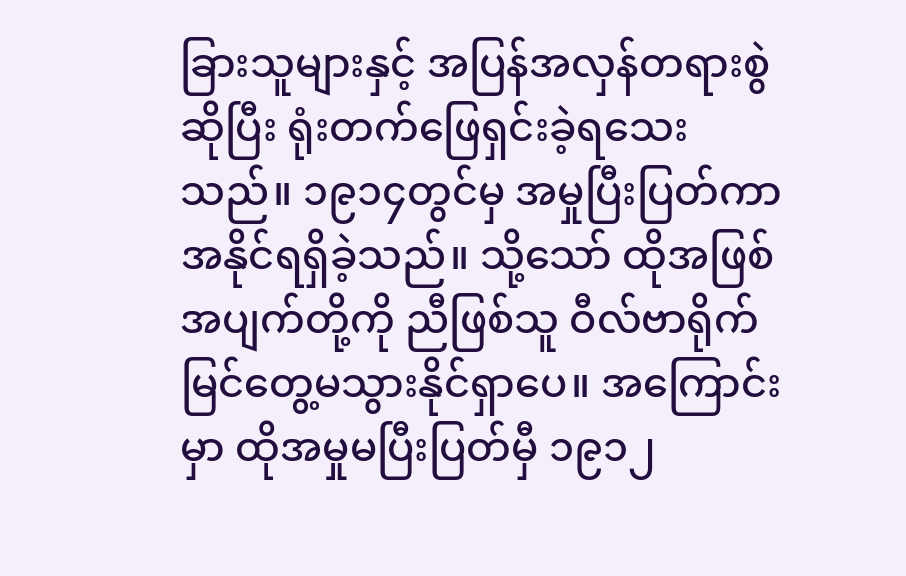ခြားသူများနှင့် အပြန်အလှန်တရားစွဲဆိုပြီး ရုံးတက်ဖြေရှင်းခဲ့ရသေးသည်။ ၁၉၁၄တွင်မှ အမှုပြီးပြတ်ကာ အနိုင်ရရှိခဲ့သည်။ သို့သော် ထိုအဖြစ်အပျက်တို့ကို ညီဖြစ်သူ ဝီလ်ဗာရိုက် မြင်တွေ့မသွားနိုင်ရှာပေ။ အကြောင်းမှာ ထိုအမှုမပြီးပြတ်မှီ ၁၉၁၂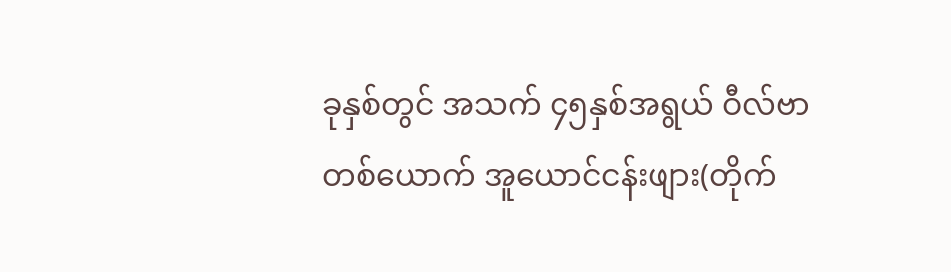ခုနှစ်တွင် အသက် ၄၅နှစ်အရွယ် ဝီလ်ဗာ တစ်ယောက် အူယောင်ငန်းဖျား(တိုက်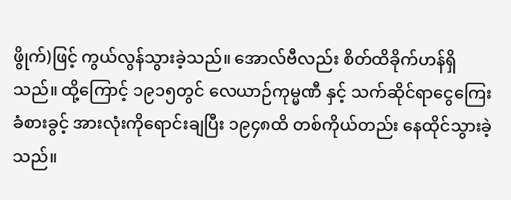ဖွိုက်)ဖြင့် ကွယ်လွန်သွားခဲ့သည်။ အောလ်ဗီလည်း စိတ်ထိခိုက်ဟန်ရှိသည်။ ထို့ကြောင့် ၁၉၁၅တွင် လေယာဉ်ကုမ္မဏီ နှင့် သက်ဆိုင်ရာငွေကြေးခံစားခွင့် အားလုံးကိုရောင်းချပြီး ၁၉၄၈ထိ တစ်ကိုယ်တည်း နေထိုင်သွားခဲ့သည်။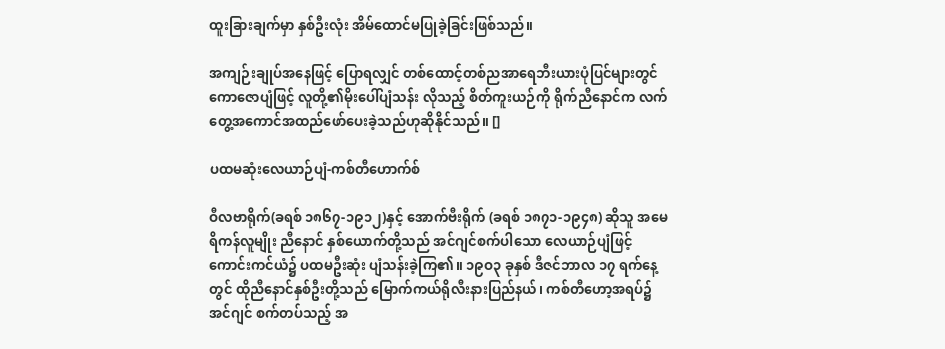ထူးခြားချက်မှာ နှစ်ဦးလုံး အိမ်ထောင်မပြုခဲ့ခြင်းဖြစ်သည်။

အကျဉ်းချုပ်အနေဖြင့် ပြောရလျှင် တစ်ထောင့်တစ်ညအာရေဘီးယားပုံပြင်များတွင် ကောဇောပျံဖြင့် လူတို့၏မိုးပေါ်ပျံသန်း လိုသည့် စိတ်ကူးယဉ်ကို ရိုက်ညီနောင်က လက်တွေ့အကောင်အထည်ဖော်ပေးခဲ့သည်ဟုဆိုနိုင်သည်။ []

ပထမဆုံးလေယာဉ်ပျံ-ကစ်တီဟောက်စ်

ဝီလဗာရိုက်(ခရစ် ၁၈၆၇-၁၉၁၂)နှင့် အောက်ဗီးရိုက် (ခရစ် ၁၈၇၁-၁၉၄၈) ဆိုသူ အမေရိကန်လူမျိုး ညီနောင် နှစ်ယောက်တို့သည် အင်ဂျင်စက်ပါသော လေယာဉ်ပျံဖြင့် ကောင်းကင်ယံ၌ ပထမဦးဆုံး ပျံသန်းခဲ့ကြ၏။ ၁၉ဝ၃ ခုနှစ် ဒီဇင်ဘာလ ၁၇ ရက်နေ့တွင် ထိုညီနောင်နှစ်ဦးတို့သည် မြောက်ကယ်ရိုလီးနားပြည်နယ်၊ ကစ်တီဟော့အရပ်၌ အင်ဂျင် စက်တပ်သည့် အ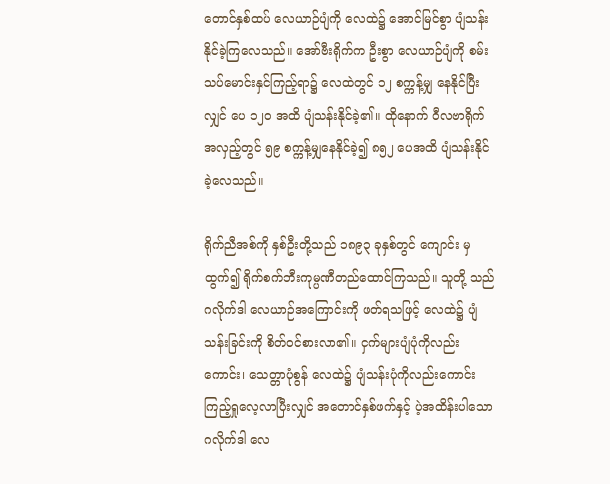တောင်နှစ်ထပ် လေယာဉ်ပျံကို လေထဲ၌ အောင်မြင်စွာ ပျံသန်းနိုင်ခဲ့ကြလေသည်။ အော်ဗီးရိုက်က ဦးစွာ လေယာဉ်ပျံကို စမ်းသပ်မောင်းနှင်ကြည့်ရာ၌ လေထဲတွင် ၁၂ စက္ကန့်မျှ နေနိုင်ပြီးလျှင် ပေ ၁၂ဝ အထိ ပျံသန်းနိုင်ခဲ့၏။ ထိုနောက် ဝီလဗာရိုက် အလှည့်တွင် ၅၉ စက္ကန့်မျှနေနိုင်ခဲ့၍ ၈၅၂ ပေအထိ ပျံသန်းနိုင်ခဲ့လေသည်။

ရိုက်ညီအစ်ကို နှစ်ဦးတို့သည် ၁၈၉၃ ခုနှစ်တွင် ကျောင်း မှ ထွက်၍ ရိုက်စက်ဘီးကုမ္ပဏီတည်ထောင်ကြသည်။ သူတို့ သည် ဂလိုက်ဒါ လေယာဉ်အကြောင်းကို ဖတ်ရသဖြင့် လေထဲ၌ ပျံသန်းခြင်းကို စိတ်ဝင်စားလာ၏။ ငှက်များပျံပုံကိုလည်းကောင်း၊ သေတ္တာပုံစွန် လေထဲ၌ ပျံသန်းပုံကိုလည်းကောင်း ကြည့်ရှုလေ့လာပြီးလျှင် အတောင်နှစ်ဖက်နှင့် ပဲ့အထိန်းပါသော ဂလိုက်ဒါ လေ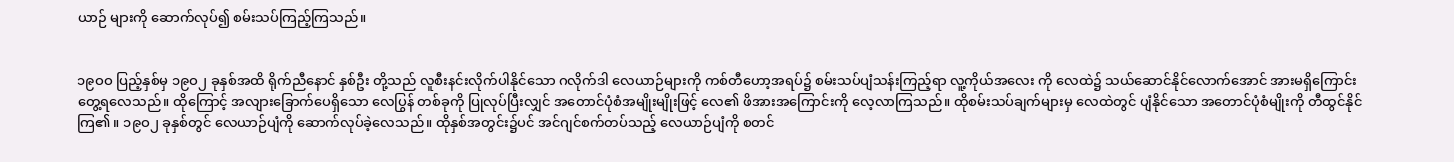ယာဉ် များကို ဆောက်လုပ်၍ စမ်းသပ်ကြည့်ကြသည်။


၁၉ဝဝ ပြည့်နှစ်မှ ၁၉ဝ၂ ခုနှစ်အထိ ရိုက်ညီနောင် နှစ်ဦး တို့သည် လူစီးနင်းလိုက်ပါနိုင်သော ဂလိုက်ဒါ လေယာဉ်များကို ကစ်တီဟော့အရပ်၌ စမ်းသပ်ပျံသန်းကြည့်ရာ လူ့ကိုယ်အလေး ကို လေထဲ၌ သယ်ဆောင်နိုင်လောက်အောင် အားမရှိကြောင်း တွေ့ရလေသည်။ ထိုကြောင့် အလျားခြောက်ပေရှိသော လေပြွန် တစ်ခုကို ပြုလုပ်ပြီးလျှင် အတောင်ပုံစံအမျိုးမျိုးဖြင့် လေ၏ ဖိအားအကြောင်းကို လေ့လာကြသည်။ ထိုစမ်းသပ်ချက်များမှ လေထဲတွင် ပျံနိုင်သော အတောင်ပုံစံမျိုးကို တီထွင်နိုင်ကြ၏။ ၁၉ဝ၂ ခုနှစ်တွင် လေယာဉ်ပျံကို ဆောက်လုပ်ခဲ့လေသည်။ ထိုနှစ်အတွင်း၌ပင် အင်ဂျင်စက်တပ်သည့် လေယာဉ်ပျံကို စတင်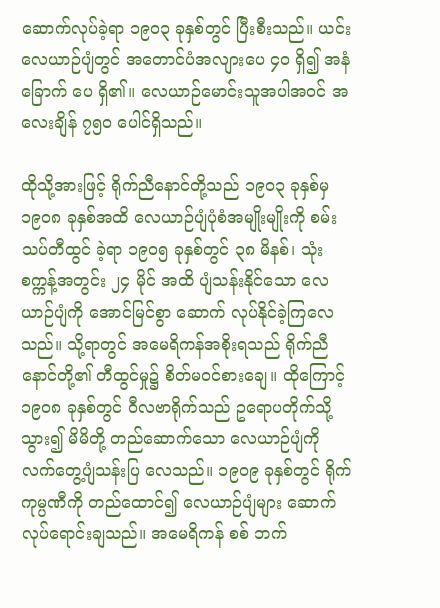ဆောက်လုပ်ခဲ့ရာ ၁၉ဝ၃ ခုနှစ်တွင် ပြီးစီးသည်။ ယင်း လေယာဉ်ပျံတွင် အတောင်ပံအလျားပေ ၄ဝ ရှိ၍ အနံ ခြောက် ပေ ရှိ၏။ လေယာဉ်မောင်းသူအပါအဝင် အလေးချိန် ၇၅ဝ ပေါင်ရှိသည်။

ထိုသို့အားဖြင့် ရိုက်ညီနောင်တို့သည် ၁၉ဝ၃ ခုနှစ်မှ ၁၉ဝ၈ ခုနှစ်အထိ လေယာဉ်ပျံပုံစံအမျိုးမျိုးကို စမ်းသပ်တီထွင် ခဲ့ရာ ၁၉ဝ၅ ခုနှစ်တွင် ၃၈ မိနစ်၊ သုံးစက္ကန့်အတွင်း ၂၄ မိုင် အထိ ပျံသန်းနိုင်သော လေယာဉ်ပျံကို အောင်မြင်စွာ ဆောက် လုပ်နိုင်ခဲ့ကြလေသည်။ သို့ရာတွင် အမေရိကန်အစိုးရသည် ရိုက်ညီနောင်တို့၏ တီထွင်မှု၌ စိတ်မဝင်စားချေ။ ထိုကြောင့် ၁၉ဝ၈ ခုနှစ်တွင် ဝီလဗာရိုက်သည် ဥရောပတိုက်သို့ သွား၍ မိမိတို့ တည်ဆောက်သော လေယာဉ်ပျံကို လက်တွေ့ပျံသန်းပြ လေသည်။ ၁၉ဝ၉ ခုနှစ်တွင် ရိုက်ကုမ္ပဏီကို တည်ထောင်၍ လေယာဉ်ပျံများ ဆောက်လုပ်ရောင်းချသည်။ အမေရိကန် စစ် ဘက်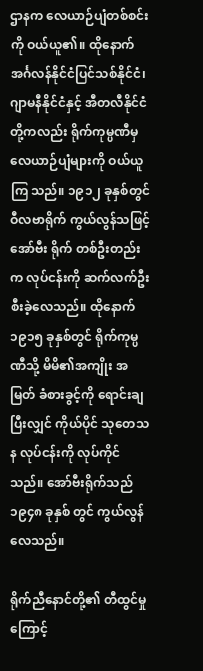ဌာနက လေယာဉ်ပျံတစ်စင်းကို ဝယ်ယူ၏။ ထိုနောက် အင်္ဂလန်နိုင်ငံပြင်သစ်နိုင်ငံ၊ ဂျာမနီနိုင်ငံနှင့် အီတလီနိုင်ငံ တို့ကလည်း ရိုက်ကုမ္ပဏီမှ လေယာဉ်ပျံများကို ဝယ်ယူကြ သည်။ ၁၉၁၂ ခုနှစ်တွင် ဝီလဗာရိုက် ကွယ်လွန်သဖြင့် အော်ဗီး ရိုက် တစ်ဦးတည်းက လုပ်ငန်းကို ဆက်လက်ဦးစီးခဲ့လေသည်။ ထိုနောက် ၁၉၁၅ ခုနှစ်တွင် ရိုက်ကုမ္ပဏီသို့ မိမိ၏အကျိုး အမြတ် ခံစားခွင့်ကို ရောင်းချပြီးလျှင် ကိုယ်ပိုင် သုတေသန လုပ်ငန်းကို လုပ်ကိုင်သည်။ အော်ဗီးရိုက်သည် ၁၉၄၈ ခုနှစ် တွင် ကွယ်လွန်လေသည်။

ရိုက်ညီနောင်တို့၏ တီထွင်မှုကြောင့်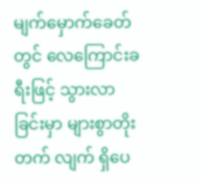မျက်မှောက်ခေတ် တွင် လေကြောင်းခရီးဖြင့် သွားလာခြင်းမှာ များစွာတိုးတက် လျက် ရှိပေ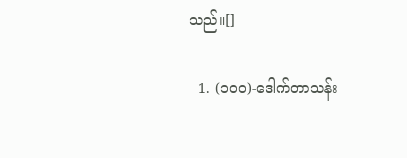သည်။[]

  1. (၁၀၀)-ဒေါက်တာသန်း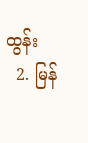ထွန်း
  2. မြန်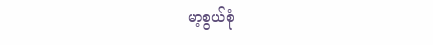မာ့စွယ်စုံ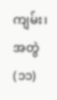ကျမ်း၊ အတွဲ(၁၁)